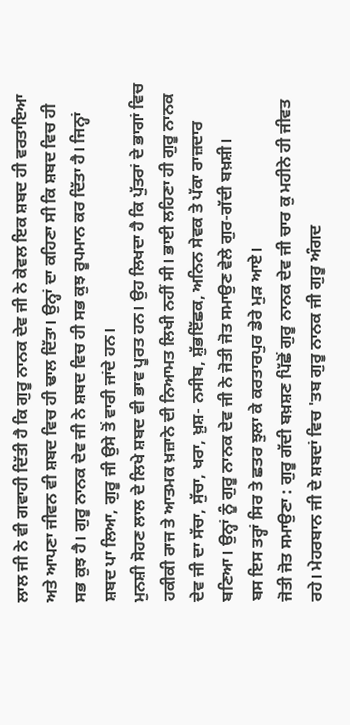ਲਾਲ ਜੀ ਨੇ ਵੀ ਗਵਾਹੀ ਦਿੱਤੀ ਹੈ ਕਿ ਗੁਰੂ ਨਾਨਕ ਦੇਵ ਜੀ ਨੇ ਕੇਵਲ ਇਕ ਸ਼ਬਦ ਹੀ ਵਰਤਾਇਆ ਅਤੇ ਆਪਣਾ ਜੀਵਨ ਵੀ ਸ਼ਬਦ ਵਿਚ ਹੀ ਢਾਲ ਦਿੱਤਾ। ਉਨ੍ਹਾਂ ਦਾ ਕਹਿਣਾ ਸੀ ਕਿ ਸ਼ਬਦ ਵਿਚ ਹੀ ਸਭ ਕੁਝ ਹੈ। ਗੁਰੂ ਨਾਨਕ ਦੇਵ ਜੀ ਨੇ ਸ਼ਬਦ ਵਿਚ ਹੀ ਸਭ ਕੁਝ ਰੂਪਮਾਨ ਕਰ ਦਿੱਤਾ ਹੈ। ਜਿਨ੍ਹਾਂ ਸ਼ਬਦ ਪਾ ਲਿਆ, ਗੁਰੂ ਜੀ ਉਸੇ ਤੋਂ ਵਾਰੀ ਜਾਂਦੇ ਹਨ।
ਮੁਨਸ਼ੀ ਸੋਹਣ ਲਾਲ ਦੇ ਲਿਖੇ ਸ਼ਬਦ ਵੀ ਭਾਵ ਪੂਰਤ ਹਨ। ਉਹ ਲਿਖਦਾ ਹੈ ਕਿ ਪੁੱਤਰਾਂ ਦੇ ਭਾਗਾਂ ਵਿਚ ਹਕੀਕੀ ਰਾਜ ਤੇ ਆਤਮਕ ਖ਼ਜ਼ਾਨੇ ਦੀ ਨਿਆਮਤ ਲਿਖੀ ਨਹੀਂ ਸੀ। ਭਾਈ ਲਹਿਣਾ ਹੀ ਗੁਰੂ ਨਾਨਕ ਦੇਵ ਜੀ ਦਾ ਸੱਚਾ, ਸੁੱਚਾ, ਖਰਾ, ਖ਼ੁਸ਼- ਨਸੀਬ, ਸ਼ੁੱਭਇੱਛਕ, ਅਨਿਨ ਸੇਵਕ ਤੇ ਪੱਕਾ ਰਾਜ਼ਦਾਰ ਬਣਿਆ। ਉਨ੍ਹਾਂ ਨੂੰ ਗੁਰੂ ਨਾਨਕ ਦੇਵ ਜੀ ਨੇ ਜੋਤੀ ਜੋਤ ਸਮਾਉਣ ਵੇਲੇ ਗੁਰ-ਗੱਦੀ ਬਖ਼ਸ਼ੀ।
ਬਸ ਇਸ ਤਰ੍ਹਾਂ ਸਿਰ ਤੇ ਛਤਰ ਝੁਲਾ ਕੇ ਕਰਤਾਰਪੁਰ ਡੇਰੇ ਮੁੜ ਆਏ।
ਜੋਤੀ ਜੋਤ ਸਮਾਉਣਾ : ਗੁਰੂ ਗੱਦੀ ਬਖ਼ਸ਼ਣ ਪਿੱਛੋਂ ਗੁਰੂ ਨਾਨਕ ਦੇਵ ਜੀ ਚਾਰ ਕੁ ਮਹੀਨੇ ਹੀ ਜੀਵਤ ਰਹੇ। ਮੇਹਰਬਾਨ ਜੀ ਦੇ ਸ਼ਬਦਾਂ ਵਿਚ 'ਤਬ ਗੁਰੂ ਨਾਨਕ ਜੀ ਗੁਰੂ ਅੰਗਦ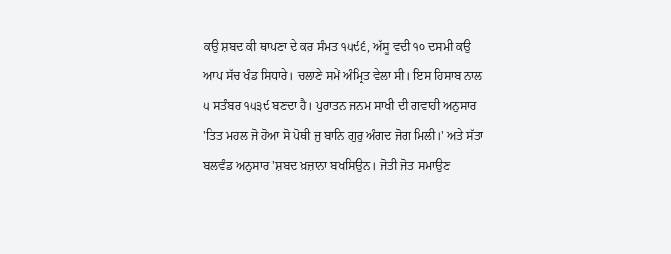ਕਉ ਸ਼ਬਦ ਕੀ ਥਾਪਣਾ ਦੇ ਕਰ ਸੰਮਤ ੧੫੯੬, ਅੱਸੂ ਵਦੀ ੧੦ ਦਸਮੀ ਕਉ ਆਪ ਸੱਚ ਖੰਡ ਸਿਧਾਰੇ। ਚਲਾਣੇ ਸਮੇਂ ਅੰਮ੍ਰਿਤ ਵੇਲਾ ਸੀ। ਇਸ ਹਿਸਾਬ ਨਾਲ ੫ ਸਤੰਬਰ ੧੫੩੯ ਬਣਦਾ ਹੈ। ਪੁਰਾਤਨ ਜਨਮ ਸਾਖੀ ਦੀ ਗਵਾਹੀ ਅਨੁਸਾਰ 'ਤਿਤ ਮਹਲ ਜੋ ਹੋਆ ਸੋ ਪੋਥੀ ਜੁ ਬਾਨਿ ਗੁਰੁ ਅੰਗਦ ਜੋਗ ਮਿਲੀ।' ਅਤੇ ਸੱਤਾ ਬਲਵੰਡ ਅਨੁਸਾਰ 'ਸ਼ਬਦ ਖ਼ਜ਼ਾਨਾ ਬਖਸਿਉਨ। ਜੋਤੀ ਜੋਤ ਸਮਾਉਣ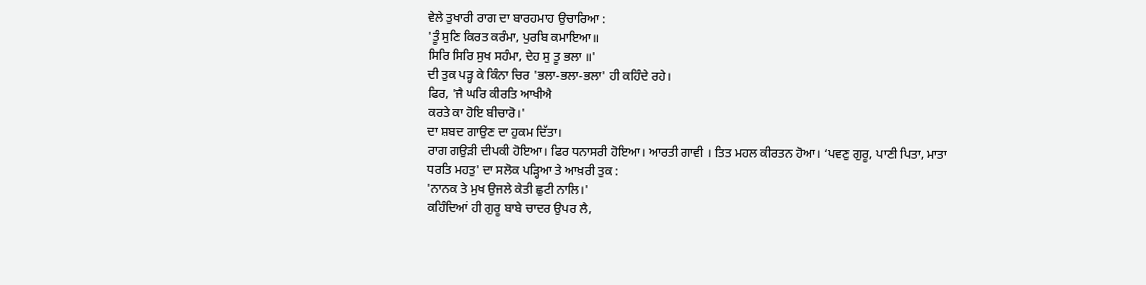ਵੇਲੇ ਤੁਖਾਰੀ ਰਾਗ ਦਾ ਬਾਰਹਮਾਹ ਉਚਾਰਿਆ :
'ਤੂੰ ਸੁਣਿ ਕਿਰਤ ਕਰੰਮਾ, ਪੁਰਬਿ ਕਮਾਇਆ॥
ਸਿਰਿ ਸਿਰਿ ਸੁਖ ਸਹੰਮਾ, ਦੇਹ ਸੁ ਤੂ ਭਲਾ ॥'
ਦੀ ਤੁਕ ਪੜ੍ਹ ਕੇ ਕਿੰਨਾ ਚਿਰ 'ਭਲਾ-ਭਲਾ-ਭਲਾ' ਹੀ ਕਹਿੰਦੇ ਰਹੇ।
ਫਿਰ, 'ਜੈ ਘਰਿ ਕੀਰਤਿ ਆਖੀਐ
ਕਰਤੇ ਕਾ ਹੋਇ ਬੀਚਾਰੋ।'
ਦਾ ਸ਼ਬਦ ਗਾਉਣ ਦਾ ਹੁਕਮ ਦਿੱਤਾ।
ਰਾਗ ਗਉੜੀ ਦੀਪਕੀ ਹੋਇਆ। ਫਿਰ ਧਨਾਸਰੀ ਹੋਇਆ। ਆਰਤੀ ਗਾਵੀ । ਤਿਤ ਮਹਲ ਕੀਰਤਨ ਹੋਆ। ‘ਪਵਣੁ ਗੁਰੂ, ਪਾਣੀ ਪਿਤਾ, ਮਾਤਾ ਧਰਤਿ ਮਹਤੁ' ਦਾ ਸਲੋਕ ਪੜ੍ਹਿਆ ਤੇ ਆਖ਼ਰੀ ਤੁਕ :
'ਨਾਨਕ ਤੇ ਮੁਖ ਉਜਲੇ ਕੇਤੀ ਛੁਟੀ ਨਾਲਿ।'
ਕਹਿੰਦਿਆਂ ਹੀ ਗੁਰੂ ਬਾਬੇ ਚਾਦਰ ਉਪਰ ਲੈ,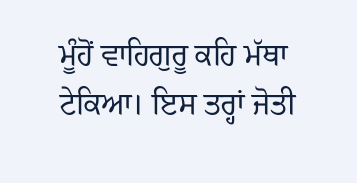ਮੂੰਹੋਂ ਵਾਹਿਗੁਰੂ ਕਹਿ ਮੱਥਾ ਟੇਕਿਆ। ਇਸ ਤਰ੍ਹਾਂ ਜੋਤੀ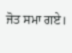ਜੋਤ ਸਮਾ ਗਏ।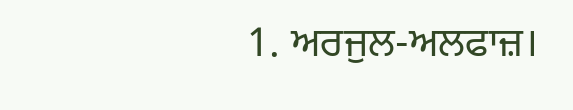1. ਅਰਜੁਲ-ਅਲਫਾਜ਼।